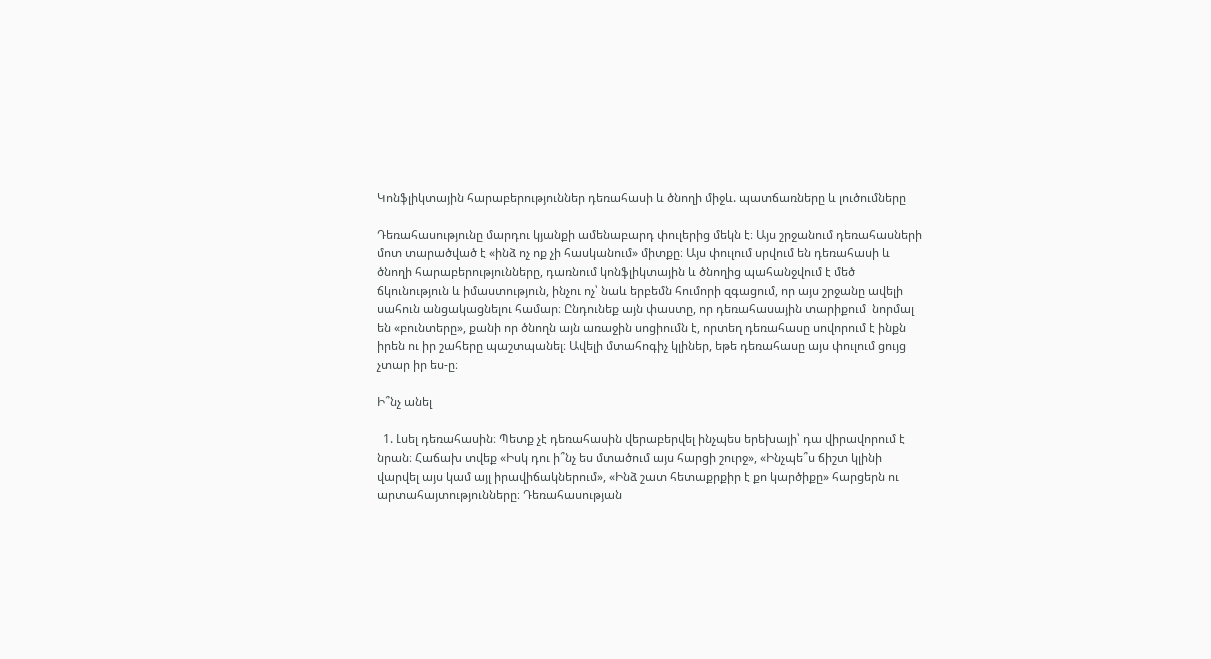Կոնֆլիկտային հարաբերություններ դեռահասի և ծնողի միջև. պատճառները և լուծումները

Դեռահասությունը մարդու կյանքի ամենաբարդ փուլերից մեկն է։ Այս շրջանում դեռահասների մոտ տարածված է «ինձ ոչ ոք չի հասկանում» միտքը։ Այս փուլում սրվում են դեռահասի և ծնողի հարաբերությունները, դառնում կոնֆլիկտային և ծնողից պահանջվում է մեծ ճկունություն և իմաստություն, ինչու ոչ՝ նաև երբեմն հումորի զգացում, որ այս շրջանը ավելի սահուն անցակացնելու համար։ Ընդունեք այն փաստը, որ դեռահասային տարիքում  նորմալ են «բունտերը», քանի որ ծնողն այն առաջին սոցիումն է, որտեղ դեռահասը սովորում է ինքն իրեն ու իր շահերը պաշտպանել։ Ավելի մտահոգիչ կլիներ, եթե դեռահասը այս փուլում ցույց չտար իր ես-ը։

Ի՞նչ անել

  1. Լսել դեռահասին։ Պետք չէ դեռահասին վերաբերվել ինչպես երեխայի՝ դա վիրավորում է նրան։ Հաճախ տվեք «Իսկ դու ի՞նչ ես մտածում այս հարցի շուրջ», «Ինչպե՞ս ճիշտ կլինի վարվել այս կամ այլ իրավիճակներում», «Ինձ շատ հետաքրքիր է քո կարծիքը» հարցերն ու արտահայտությունները։ Դեռահասության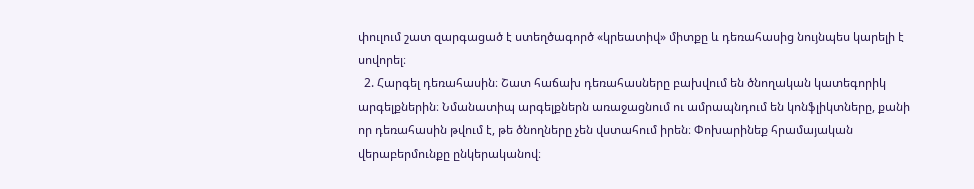փուլում շատ զարգացած է ստեղծագործ «կրեատիվ» միտքը և դեռահասից նույնպես կարելի է սովորել։
  2. Հարգել դեռահասին։ Շատ հաճախ դեռահասները բախվում են ծնողական կատեգորիկ արգելքներին։ Նմանատիպ արգելքներն առաջացնում ու ամրապնդում են կոնֆլիկտները, քանի որ դեռահասին թվում է, թե ծնողները չեն վստահում իրեն։ Փոխարինեք հրամայական վերաբերմունքը ընկերականով։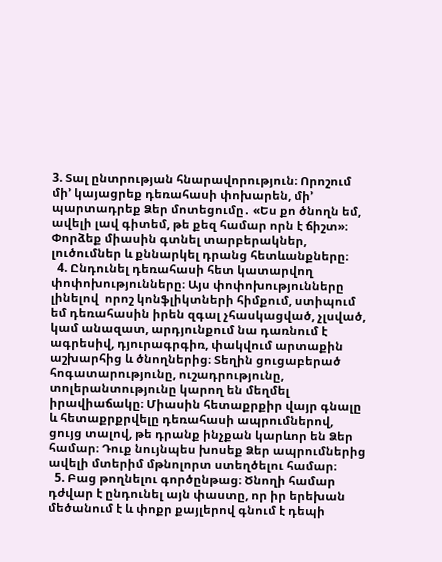3. Տալ ընտրության հնարավորություն։ Որոշում մի’ կայացրեք դեռահասի փոխարեն, մի’ պարտադրեք Ձեր մոտեցումը․ «Ես քո ծնողն եմ, ավելի լավ գիտեմ, թե քեզ համար որն է ճիշտ»։ Փորձեք միասին գտնել տարբերակներ, լուծումներ և քննարկել դրանց հետևանքները։
  4. Ընդունել դեռահասի հետ կատարվող փոփոխությունները։ Այս փոփոխությունները լինելով  որոշ կոնֆլիկտների հիմքում, ստիպում եմ դեռահասին իրեն զգալ չհասկացված, չլսված, կամ անազատ, արդյունքում նա դառնում է ագրեսիվ, դյուրագրգիռ, փակվում արտաքին աշխարհից և ծնողներից։ Տեղին ցուցաբերած հոգատարությունը, ուշադրությունը, տոլերանտությունը կարող են մեղմել իրավիաճակը։ Միասին հետաքրքիր վայր գնալը և հետաքրքրվելը դեռահասի ապրումներով, ցույց տալով, թե դրանք ինչքան կարևոր են Ձեր համար։ Դուք նույնպես խոսեք Ձեր ապրումներից ավելի մտերիմ մթնոլորտ ստեղծելու համար։
  5. Բաց թողնելու գործընթաց։ Ծնողի համար դժվար է ընդունել այն փաստը, որ իր երեխան մեծանում է և փոքր քայլերով գնում է դեպի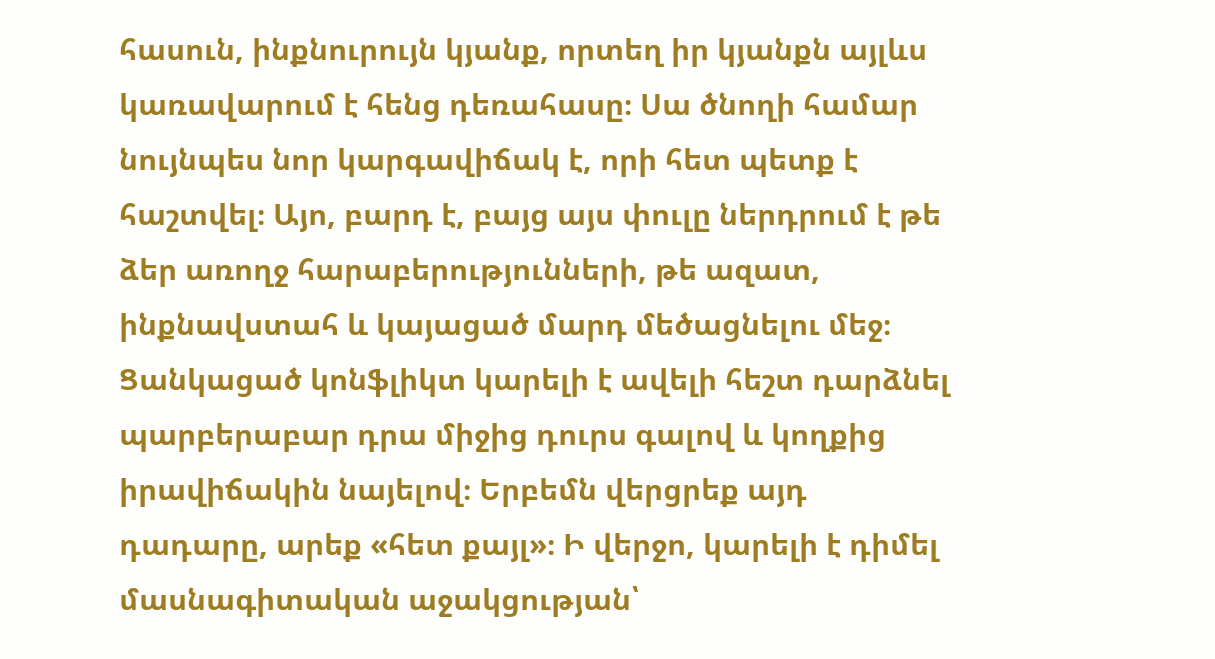հասուն, ինքնուրույն կյանք, որտեղ իր կյանքն այլևս կառավարում է հենց դեռահասը։ Սա ծնողի համար նույնպես նոր կարգավիճակ է, որի հետ պետք է հաշտվել։ Այո, բարդ է, բայց այս փուլը ներդրում է թե ձեր առողջ հարաբերությունների, թե ազատ, ինքնավստահ և կայացած մարդ մեծացնելու մեջ։ Ցանկացած կոնֆլիկտ կարելի է ավելի հեշտ դարձնել պարբերաբար դրա միջից դուրս գալով և կողքից իրավիճակին նայելով։ Երբեմն վերցրեք այդ դադարը, արեք «հետ քայլ»։ Ի վերջո, կարելի է դիմել մասնագիտական աջակցության՝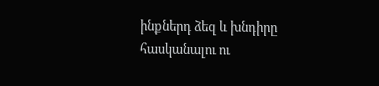ինքներդ ձեզ և խնդիրը հասկանալու ու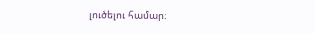լուծելու համար։